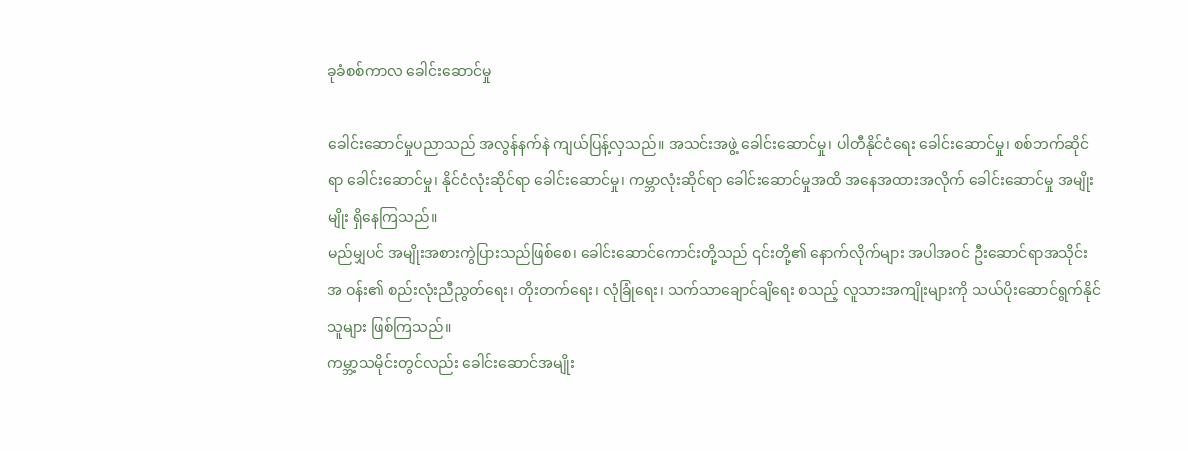ခုခံစစ်ကာလ ခေါင်းဆောင်မှု

ခေါင်းဆောင်မှုပညာသည် အလွန်နက်နဲ ကျယ်ပြန့်လှသည်။ အသင်းအဖွဲ့ ခေါင်းဆောင်မှု၊ ပါတီနိုင်ငံရေး ခေါင်းဆောင်မှု၊ စစ်ဘက်ဆိုင်ရာ ခေါင်းဆောင်မှု၊ နိုင်ငံလုံးဆိုင်ရာ ခေါင်းဆောင်မှု၊ ကမ္ဘာလုံးဆိုင်ရာ ခေါင်းဆောင်မှုအထိ အနေအထားအလိုက် ခေါင်းဆောင်မှု အမျိုးမျိုး ရှိနေကြသည်။
မည်မျှပင် အမျိုးအစားကွဲပြားသည်ဖြစ်စေ၊ ခေါင်းဆောင်ကောင်းတို့သည် ၎င်းတို့၏ နောက်လိုက်များ အပါအဝင် ဦးဆောင်ရာအသိုင်းအ ဝန်း၏ စည်းလုံးညီညွတ်ရေး၊ တိုးတက်ရေး၊ လုံခြုံရေး၊ သက်သာချောင်ချိရေး စသည့် လူသားအကျိုးများကို သယ်ပိုးဆောင်ရွက်နိုင်သူများ ဖြစ်ကြသည်။
ကမ္ဘာ့သမိုင်းတွင်လည်း ခေါင်းဆောင်အမျိုး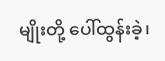မျိုးတို့ ပေါ်ထွန်းခဲ့၊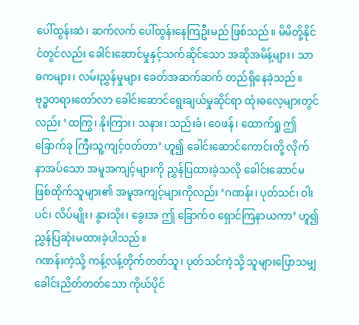ပေါ်ထွန်းဆဲ၊ ဆက်လက် ပေါ်ထွန်းနေကြဦးမည် ဖြစ်သည်။ မိမိတို့နိုင်ငံတွင်လည်း ခေါင်းဆောင်မှုနှင့်သက်ဆိုင်သော အဆိုအမိန့်များ၊ သာဓကများ၊ လမ်းညွှန်မှုများ ခေတ်အဆက်ဆက် တည်ရှိနေခဲ့သည်။
ဗုဒ္ဓတရားတော်လာ ခေါင်းဆောင်ရွေးချယ်မှုဆိုင်ရာ ထုံးဓလေ့များတွင်လည်း ‘ထကြွ၊ နိုးကြား၊ သနား၊ သည်းခံ၊ ဝေဖန်၊ ထောက်ရှု ဤခြောက်ခု ကြီးသူ့ကျင့်ဝတ်တာ’ ဟူ၍ ခေါင်းဆောင်ကောင်းတို့ လိုက်နာအပ်သော အမူအကျင့်များကို ညွှန်ပြထားခဲ့သလို ခေါင်းဆောင်မဖြစ်ထိုက်သူများ၏ အမူအကျင့်များကိုလည်း ‘ဂဏန်း၊ ပုတ်သင်၊ ဝါးပင်၊ လိပ်မျိုး၊ နွားသိုး၊ ခွေးအ ဤ ခြောက်ဝ ရှောင်ကြနာယကာ’ ဟူ၍ ညွှန်ပြဆုံးမထားခဲ့ပါသည်။
ဂဏန်းကဲ့သို့ ကန့်လန့်တိုက်တတ်သူ၊ ပုတ်သင်ကဲ့သို့ သူများပြောသမျှ ခေါင်းညိတ်တတ်သော ကိုယ်ပိုင်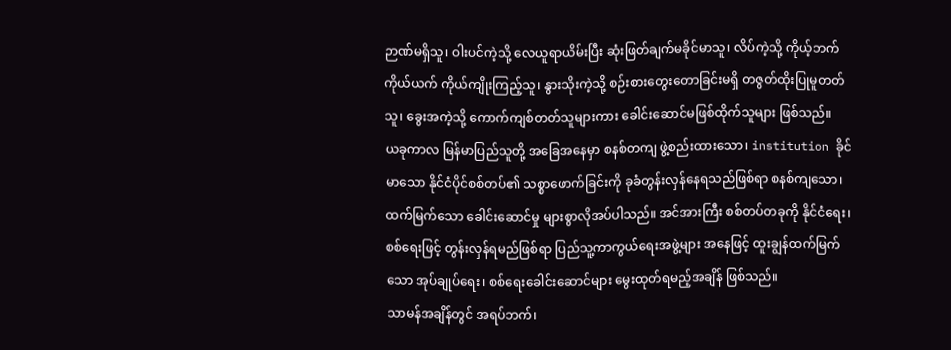ဉာဏ်မရှိသူ၊ ဝါးပင်ကဲ့သို့ လေယူရာယိမ်းပြီး ဆုံးဖြတ်ချက်မခိုင်မာသူ၊ လိပ်ကဲ့သို့ ကိုယ့်ဘက်ကိုယ်ယက် ကိုယ်ကျိုးကြည့်သူ၊ နွားသိုးကဲ့သို့ စဉ်းစားတွေးတောခြင်းမရှိ တဇွတ်ထိုးပြုမူတတ်သူ၊ ခွေးအကဲ့သို့ ကောက်ကျစ်တတ်သူများကား ခေါင်းဆောင်မဖြစ်ထိုက်သူများ ဖြစ်သည်။
ယခုကာလ မြန်မာပြည်သူတို့ အခြေအနေမှာ စနစ်တကျ ဖွဲ့စည်းထားသော၊ institution ခိုင်မာသော နိုင်ငံပိုင်စစ်တပ်၏ သစ္စာဖောက်ခြင်းကို ခုခံတွန်းလှန်နေရသည်ဖြစ်ရာ စနစ်ကျသော၊ ထက်မြက်သော ခေါင်းဆောင်မှု များစွာလိုအပ်ပါသည်။ အင်အားကြီး စစ်တပ်တခုကို နိုင်ငံရေး၊ စစ်ရေးဖြင့် တွန်းလှန်ရမည်ဖြစ်ရာ ပြည်သူ့ကာကွယ်ရေးအဖွဲ့များ အနေဖြင့် ထူးချွန်ထက်မြက်သော အုပ်ချုပ်ရေး၊ စစ်ရေးခေါင်းဆောင်များ မွေးထုတ်ရမည့်အချိန် ဖြစ်သည်။
သာမန်အချိန်တွင် အရပ်ဘက်၊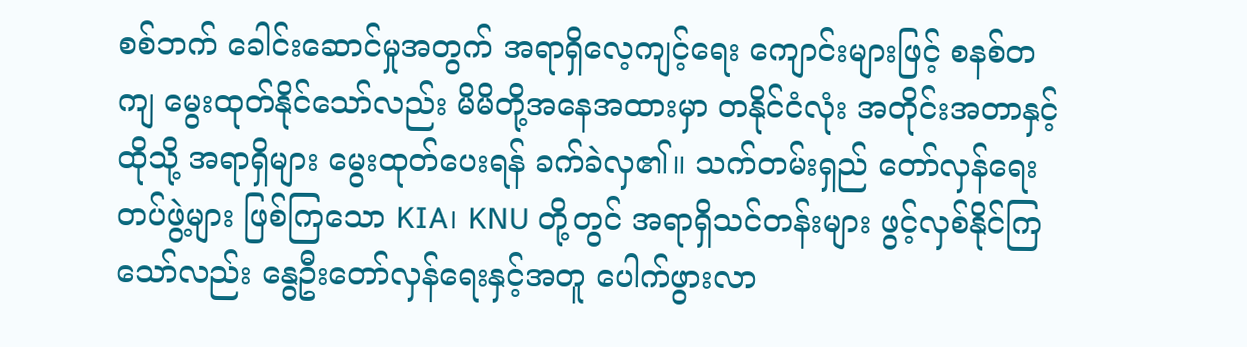စစ်ဘက် ခေါင်းဆောင်မှုအတွက် အရာရှိလေ့ကျင့်ရေး ကျောင်းများဖြင့် စနစ်တကျ မွေးထုတ်နိုင်သော်လည်း မိမိတို့အနေအထားမှာ တနိုင်ငံလုံး အတိုင်းအတာနှင့် ထိုသို့ အရာရှိများ မွေးထုတ်ပေးရန် ခက်ခဲလှ၏။ သက်တမ်းရှည် တော်လှန်ရေးတပ်ဖွဲ့များ ဖြစ်ကြသော KIA၊ KNU တို့တွင် အရာရှိသင်တန်းများ ဖွင့်လှစ်နိုင်ကြသော်လည်း နွေဦးတော်လှန်ရေးနှင့်အတူ ပေါက်ဖွားလာ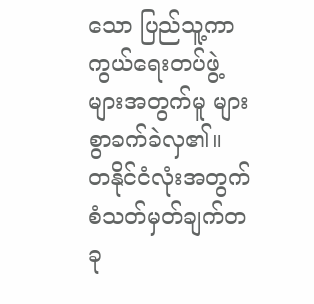သော ပြည်သူ့ကာကွယ်ရေးတပ်ဖွဲ့များအတွက်မူ များစွာခက်ခဲလှ၏။ တနိုင်ငံလုံးအတွက် စံသတ်မှတ်ချက်တခု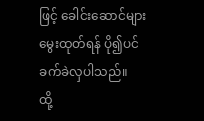ဖြင့် ခေါင်းဆောင်များ မွေးထုတ်ရန် ပို၍ပင် ခက်ခဲလှပါသည်။
ထို့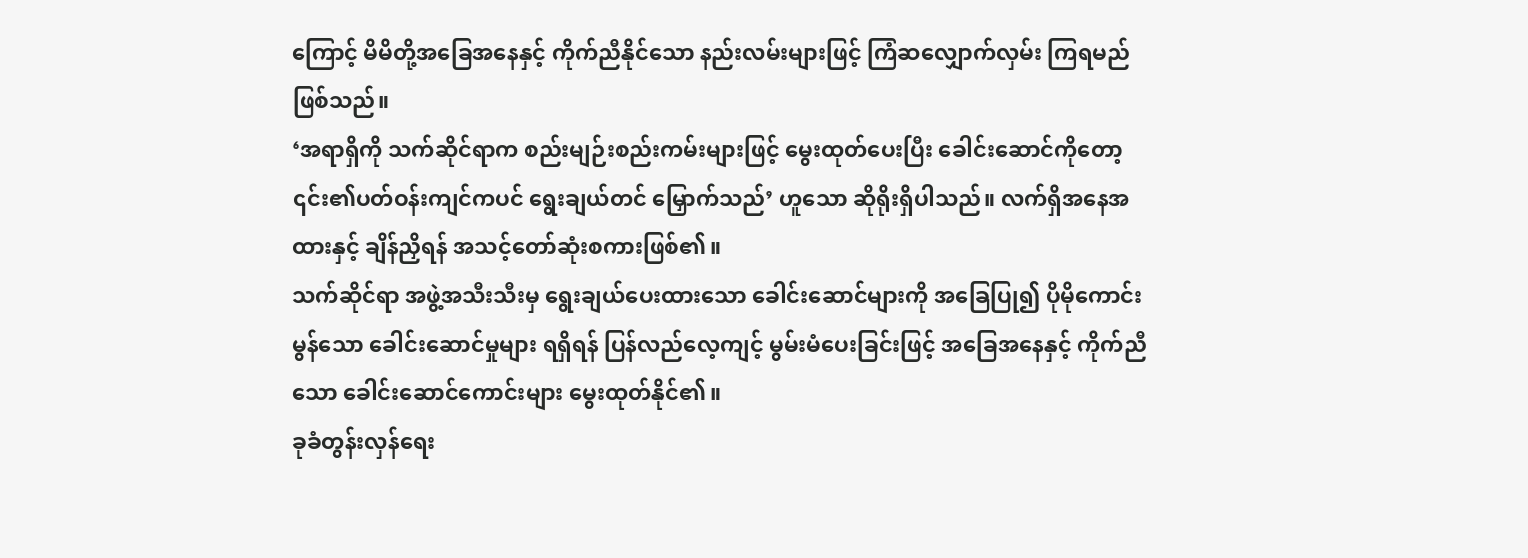ကြောင့် မိမိတို့အခြေအနေနှင့် ကိုက်ညီနိုင်သော နည်းလမ်းများဖြင့် ကြံဆလျှောက်လှမ်း ကြရမည် ဖြစ်သည်။
‘အရာရှိကို သက်ဆိုင်ရာက စည်းမျဉ်းစည်းကမ်းများဖြင့် မွေးထုတ်ပေးပြီး ခေါင်းဆောင်ကိုတော့ ၎င်း၏ပတ်ဝန်းကျင်ကပင် ရွေးချယ်တင် မြှောက်သည်’ ဟူသော ဆိုရိုးရှိပါသည်။ လက်ရှိအနေအထားနှင့် ချိန်ညှိရန် အသင့်တော်ဆုံးစကားဖြစ်၏။
သက်ဆိုင်ရာ အဖွဲ့အသီးသီးမှ ရွေးချယ်ပေးထားသော ခေါင်းဆောင်များကို အခြေပြု၍ ပိုမိုကောင်းမွန်သော ခေါင်းဆောင်မှုများ ရရှိရန် ပြန်လည်လေ့ကျင့် မွမ်းမံပေးခြင်းဖြင့် အခြေအနေနှင့် ကိုက်ညီသော ခေါင်းဆောင်ကောင်းများ မွေးထုတ်နိုင်၏။
ခုခံတွန်းလှန်ရေး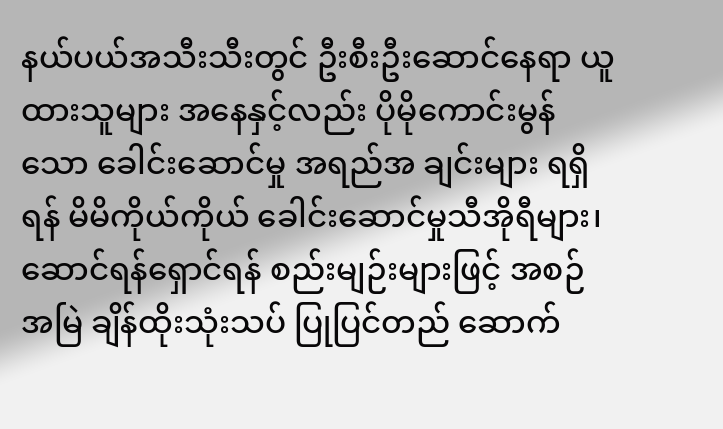နယ်ပယ်အသီးသီးတွင် ဦးစီးဦးဆောင်နေရာ ယူထားသူများ အနေနှင့်လည်း ပိုမိုကောင်းမွန်သော ခေါင်းဆောင်မှု အရည်အ ချင်းများ ရရှိရန် မိမိကိုယ်ကိုယ် ခေါင်းဆောင်မှုသီအိုရီများ၊ ဆောင်ရန်ရှောင်ရန် စည်းမျဉ်းများဖြင့် အစဉ်အမြဲ ချိန်ထိုးသုံးသပ် ပြုပြင်တည် ဆောက်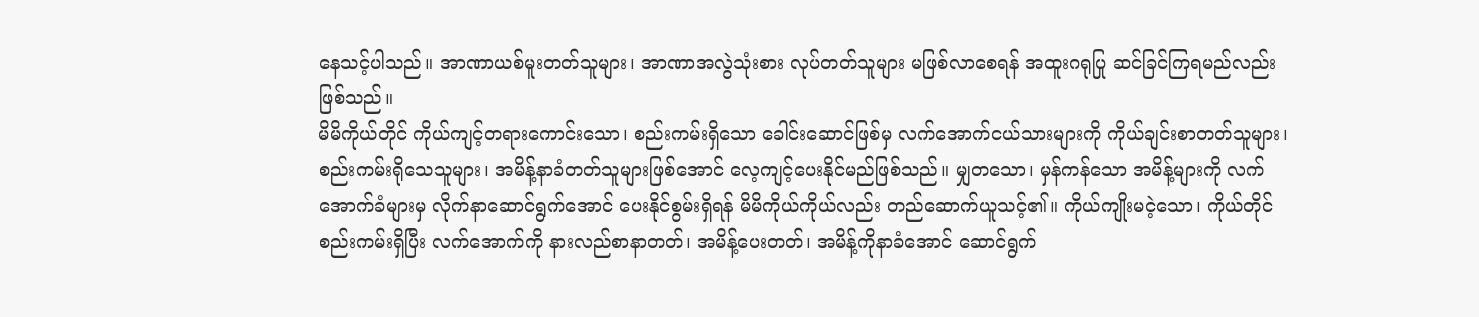နေသင့်ပါသည်။ အာဏာယစ်မူးတတ်သူများ၊ အာဏာအလွဲသုံးစား လုပ်တတ်သူများ မဖြစ်လာစေရန် အထူးဂရုပြု ဆင်ခြင်ကြရမည်လည်း ဖြစ်သည်။
မိမိကိုယ်တိုင် ကိုယ်ကျင့်တရားကောင်းသော၊ စည်းကမ်းရှိသော ခေါင်းဆောင်ဖြစ်မှ လက်အောက်ငယ်သားများကို ကိုယ်ချင်းစာတတ်သူများ၊ စည်းကမ်းရိုသေသူများ၊ အမိန့်နာခံတတ်သူများဖြစ်အောင် လေ့ကျင့်ပေးနိုင်မည်ဖြစ်သည်။ မျှတသော၊ မှန်ကန်သော အမိန့်များကို လက် အောက်ခံများမှ လိုက်နာဆောင်ရွက်အောင် ပေးနိုင်စွမ်းရှိရန် မိမိကိုယ်ကိုယ်လည်း တည်ဆောက်ယူသင့်၏။ ကိုယ်ကျိုးမငဲ့သော၊ ကိုယ်တိုင်စည်းကမ်းရှိပြီး လက်အောက်ကို နားလည်စာနာတတ်၊ အမိန့်ပေးတတ်၊ အမိန့်ကိုနာခံအောင် ဆောင်ရွက်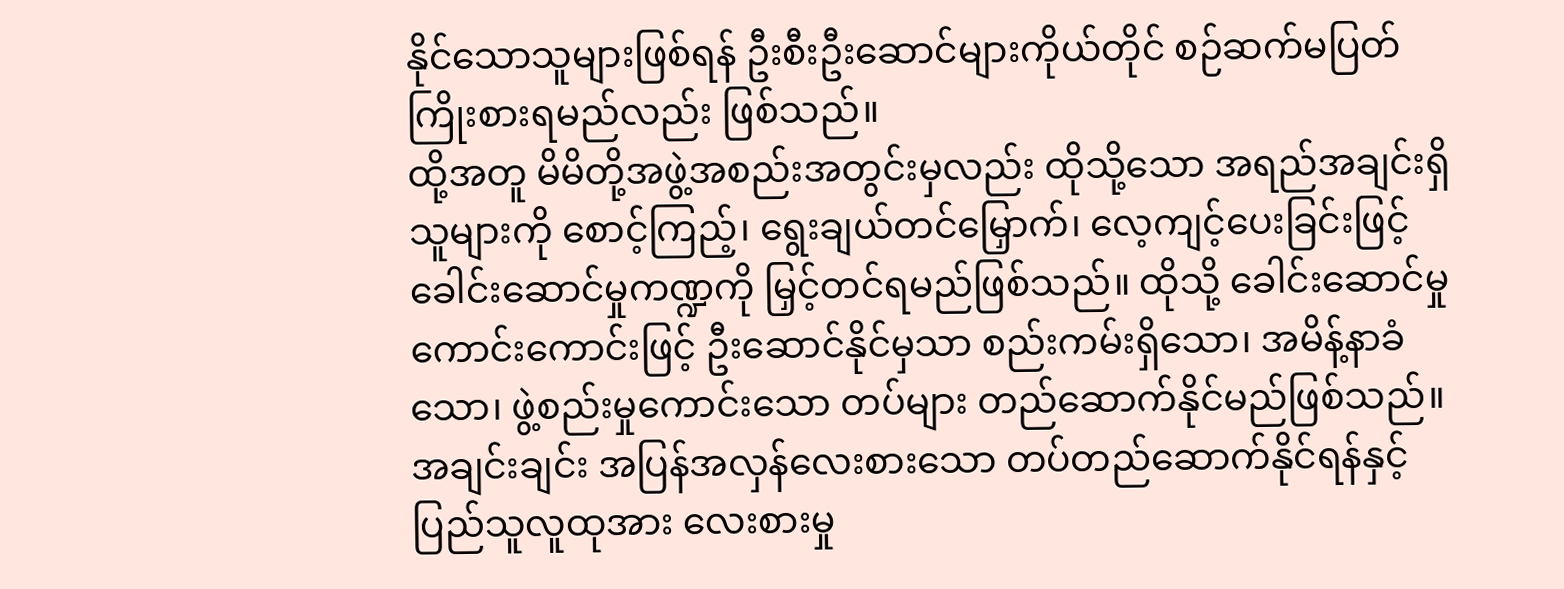နိုင်သောသူများဖြစ်ရန် ဦးစီးဦးဆောင်များကိုယ်တိုင် စဉ်ဆက်မပြတ် ကြိုးစားရမည်လည်း ဖြစ်သည်။
ထို့အတူ မိမိတို့အဖွဲ့အစည်းအတွင်းမှလည်း ထိုသို့သော အရည်အချင်းရှိသူများကို စောင့်ကြည့်၊ ရွေးချယ်တင်မြှောက်၊ လေ့ကျင့်ပေးခြင်းဖြင့် ခေါင်းဆောင်မှုကဏ္ဍကို မြှင့်တင်ရမည်ဖြစ်သည်။ ထိုသို့ ခေါင်းဆောင်မှုကောင်းကောင်းဖြင့် ဦးဆောင်နိုင်မှသာ စည်းကမ်းရှိသော၊ အမိန့်နာခံသော၊ ဖွဲ့စည်းမှုကောင်းသော တပ်များ တည်ဆောက်နိုင်မည်ဖြစ်သည်။
အချင်းချင်း အပြန်အလှန်လေးစားသော တပ်တည်ဆောက်နိုင်ရန်နှင့် ပြည်သူလူထုအား လေးစားမှု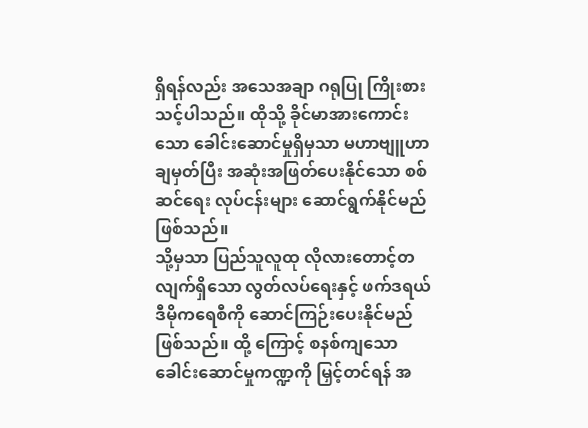ရှိရန်လည်း အသေအချာ ဂရုပြု ကြိုးစားသင့်ပါသည်။ ထိုသို့ ခိုင်မာအားကောင်းသော ခေါင်းဆောင်မှုရှိမှသာ မဟာဗျူဟာချမှတ်ပြီး အဆုံးအဖြတ်ပေးနိုင်သော စစ်ဆင်ရေး လုပ်ငန်းများ ဆောင်ရွက်နိုင်မည်ဖြစ်သည်။
သို့မှသာ ပြည်သူလူထု လိုလားတောင့်တလျက်ရှိသော လွတ်လပ်ရေးနှင့် ဖက်ဒရယ် ဒီမိုကရေစီကို ဆောင်ကြဉ်းပေးနိုင်မည်ဖြစ်သည်။ ထို့ ကြောင့် စနစ်ကျသော ခေါင်းဆောင်မှုကဏ္ဍကို မြှင့်တင်ရန် အ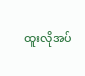ထူးလိုအပ်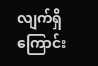လျက်ရှိကြောင်း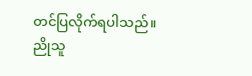တင်ပြလိုက်ရပါသည်။
ညိုသူ